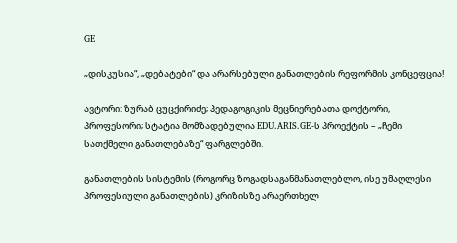GE

„დისკუსია“, „დებატები“ და არარსებული განათლების რეფორმის კონცეფცია!

ავტორი: ზურაბ ცუცქირიძე; პედაგოგიკის მეცნიერებათა დოქტორი, პროფესორი; სტატია მომზადებულია EDU.ARIS.GE-ს პროექტის – „ჩემი სათქმელი განათლებაზე“ ფარგლებში.

განათლების სისტემის (როგორც ზოგადსაგანმანათლებლო, ისე უმაღლესი პროფესიული განათლების) კრიზისზე არაერთხელ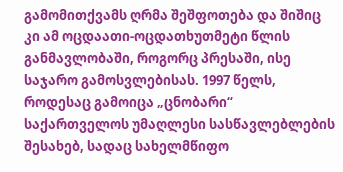გამომითქვამს ღრმა შეშფოთება და შიშიც კი ამ ოცდაათი-ოცდათხუთმეტი წლის განმავლობაში, როგორც პრესაში, ისე საჯარო გამოსვლებისას. 1997 წელს, როდესაც გამოიცა „ცნობარი“ საქართველოს უმაღლესი სასწავლებლების შესახებ, სადაც სახელმწიფო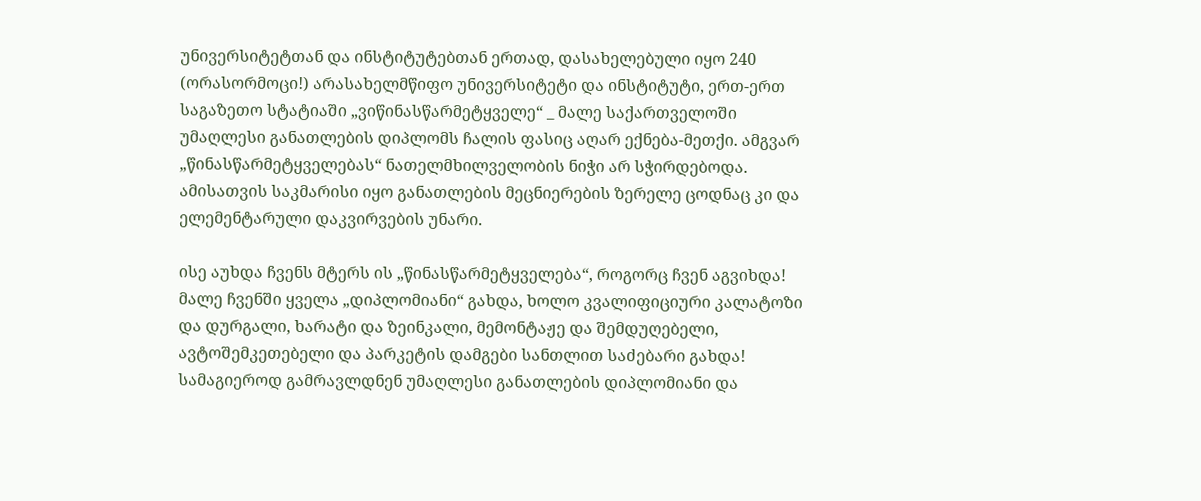უნივერსიტეტთან და ინსტიტუტებთან ერთად, დასახელებული იყო 240 (ორასორმოცი!) არასახელმწიფო უნივერსიტეტი და ინსტიტუტი, ერთ-ერთ საგაზეთო სტატიაში „ვიწინასწარმეტყველე“ _ მალე საქართველოში უმაღლესი განათლების დიპლომს ჩალის ფასიც აღარ ექნება-მეთქი. ამგვარ „წინასწარმეტყველებას“ ნათელმხილველობის ნიჭი არ სჭირდებოდა. ამისათვის საკმარისი იყო განათლების მეცნიერების ზერელე ცოდნაც კი და ელემენტარული დაკვირვების უნარი.

ისე აუხდა ჩვენს მტერს ის „წინასწარმეტყველება“, როგორც ჩვენ აგვიხდა! მალე ჩვენში ყველა „დიპლომიანი“ გახდა, ხოლო კვალიფიციური კალატოზი და დურგალი, ხარატი და ზეინკალი, მემონტაჟე და შემდუღებელი, ავტოშემკეთებელი და პარკეტის დამგები სანთლით საძებარი გახდა! სამაგიეროდ გამრავლდნენ უმაღლესი განათლების დიპლომიანი და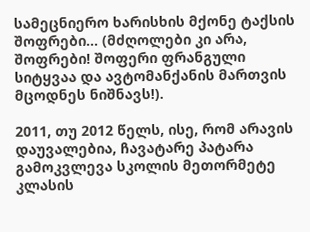სამეცნიერო ხარისხის მქონე ტაქსის შოფრები… (მძღოლები კი არა, შოფრები! შოფერი ფრანგული სიტყვაა და ავტომანქანის მართვის მცოდნეს ნიშნავს!).

2011, თუ 2012 წელს, ისე, რომ არავის დაუვალებია, ჩავატარე პატარა გამოკვლევა სკოლის მეთორმეტე კლასის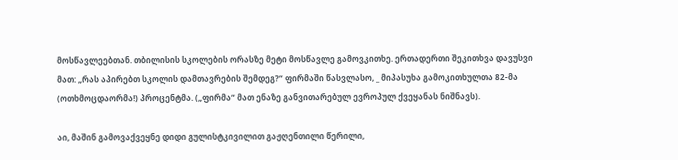მოსწავლეებთან. თბილისის სკოლების ორასზე მეტი მოსწავლე გამოვკითხე. ერთადერთი შეკითხვა დავუსვი მათ: „რას აპირებთ სკოლის დამთავრების შემდეგ?“ ფირმაში წასვლასო, _ მიპასუხა გამოკითხულთა 82-მა (ოთხმოცდაორმა!) პროცენტმა. („ფირმა“ მათ ენაზე განვითარებულ ევროპულ ქვეყანას ნიშნავს).

აი, მაშინ გამოვაქვეყნე დიდი გულისტკივილით გაჟღენთილი წერილი,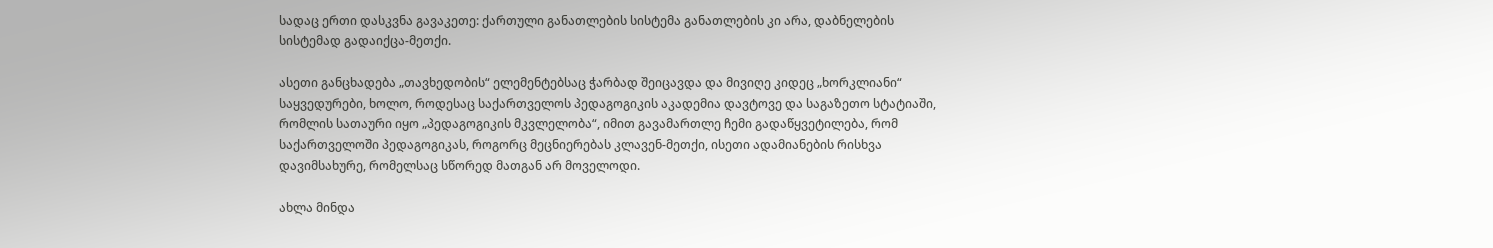სადაც ერთი დასკვნა გავაკეთე: ქართული განათლების სისტემა განათლების კი არა, დაბნელების სისტემად გადაიქცა-მეთქი.

ასეთი განცხადება „თავხედობის“ ელემენტებსაც ჭარბად შეიცავდა და მივიღე კიდეც „ხორკლიანი“ საყვედურები, ხოლო, როდესაც საქართველოს პედაგოგიკის აკადემია დავტოვე და საგაზეთო სტატიაში, რომლის სათაური იყო „პედაგოგიკის მკვლელობა“, იმით გავამართლე ჩემი გადაწყვეტილება, რომ საქართველოში პედაგოგიკას, როგორც მეცნიერებას კლავენ-მეთქი, ისეთი ადამიანების რისხვა დავიმსახურე, რომელსაც სწორედ მათგან არ მოველოდი.

ახლა მინდა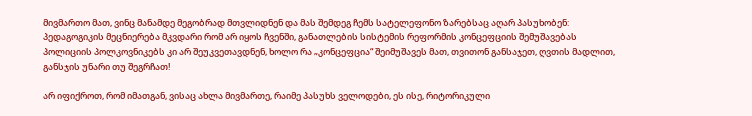მივმართო მათ, ვინც მანამდე მეგობრად მთვლიდნენ და მას შემდეგ ჩემს სატელეფონო ზარებსაც აღარ პასუხობენ: პედაგოგიკის მეცნიერება მკვდარი რომ არ იყოს ჩვენში, განათლების სისტემის რეფორმის კონცეფციის შემუშავებას პოლიციის პოლკოვნიკებს კი არ შეუკვეთავდნენ, ხოლო რა „კონცეფცია“ შეიმუშავეს მათ, თვითონ განსაჯეთ, ღვთის მადლით, განსჯის უნარი თუ შეგრჩათ!

არ იფიქროთ, რომ იმათგან, ვისაც ახლა მივმართე, რაიმე პასუხს ველოდები, ეს ისე, რიტორიკული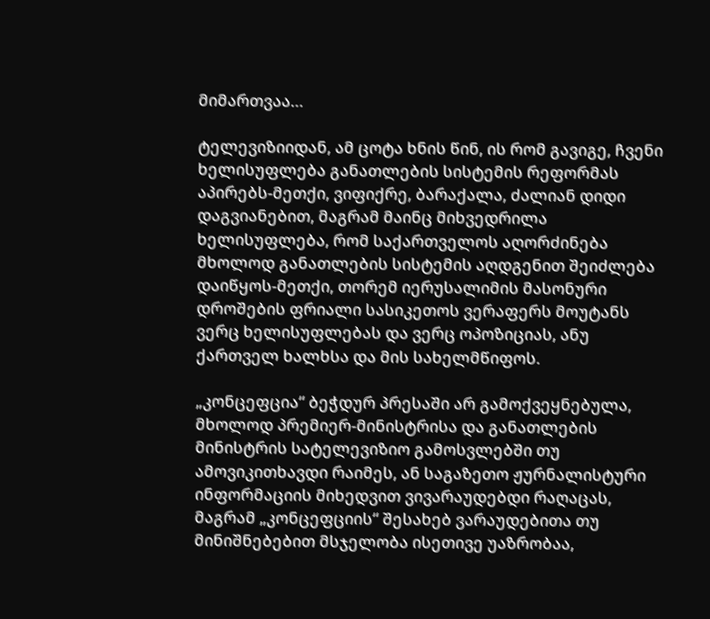მიმართვაა…

ტელევიზიიდან, ამ ცოტა ხნის წინ, ის რომ გავიგე, ჩვენი ხელისუფლება განათლების სისტემის რეფორმას აპირებს-მეთქი, ვიფიქრე, ბარაქალა, ძალიან დიდი დაგვიანებით, მაგრამ მაინც მიხვედრილა ხელისუფლება, რომ საქართველოს აღორძინება მხოლოდ განათლების სისტემის აღდგენით შეიძლება დაიწყოს-მეთქი, თორემ იერუსალიმის მასონური დროშების ფრიალი სასიკეთოს ვერაფერს მოუტანს ვერც ხელისუფლებას და ვერც ოპოზიციას, ანუ ქართველ ხალხსა და მის სახელმწიფოს.

„კონცეფცია“ ბეჭდურ პრესაში არ გამოქვეყნებულა, მხოლოდ პრემიერ-მინისტრისა და განათლების მინისტრის სატელევიზიო გამოსვლებში თუ ამოვიკითხავდი რაიმეს, ან საგაზეთო ჟურნალისტური ინფორმაციის მიხედვით ვივარაუდებდი რაღაცას, მაგრამ „კონცეფციის“ შესახებ ვარაუდებითა თუ მინიშნებებით მსჯელობა ისეთივე უაზრობაა,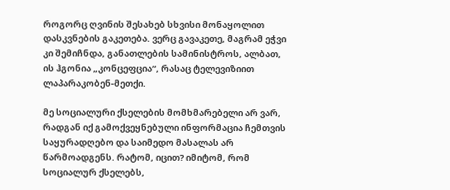როგორც ღვინის შესახებ სხვისი მონაყოლით დასკვნების გაკეთება. ვერც გავაკეთე, მაგრამ ეჭვი კი შემიჩნდა, განათლების სამინისტროს, ალბათ, ის ჰგონია „კონცეფცია“, რასაც ტელევიზიით ლაპარაკობენ-მეთქი.

მე სოციალური ქსელების მომხმარებელი არ ვარ, რადგან იქ გამოქვეყნებული ინფორმაცია ჩემთვის საყურადღებო და საიმედო მასალას არ წარმოადგენს. რატომ, იცით? იმიტომ, რომ სოციალურ ქსელებს,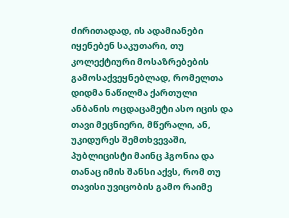ძირითადად, ის ადამიანები იყენებენ საკუთარი, თუ კოლექტიური მოსაზრებების გამოსაქვეყნებლად, რომელთა დიდმა ნაწილმა ქართული ანბანის ოცდაცამეტი ასო იცის და თავი მეცნიერი, მწერალი, ან, უკიდურეს შემთხვევაში, პუბლიცისტი მაინც ჰგონია და თანაც იმის შანსი აქვს, რომ თუ თავისი უვიცობის გამო რაიმე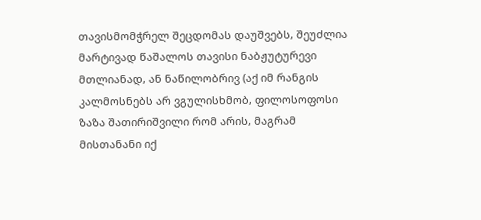თავისმომჭრელ შეცდომას დაუშვებს, შეუძლია მარტივად წაშალოს თავისი ნაბჟუტურევი მთლიანად, ან ნაწილობრივ (აქ იმ რანგის კალმოსნებს არ ვგულისხმობ, ფილოსოფოსი ზაზა შათირიშვილი რომ არის, მაგრამ მისთანანი იქ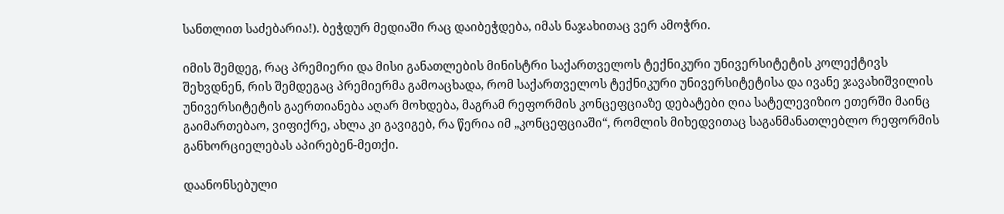სანთლით საძებარია!). ბეჭდურ მედიაში რაც დაიბეჭდება, იმას ნაჯახითაც ვერ ამოჭრი.

იმის შემდეგ, რაც პრემიერი და მისი განათლების მინისტრი საქართველოს ტექნიკური უნივერსიტეტის კოლექტივს შეხვდნენ, რის შემდეგაც პრემიერმა გამოაცხადა, რომ საქართველოს ტექნიკური უნივერსიტეტისა და ივანე ჯავახიშვილის უნივერსიტეტის გაერთიანება აღარ მოხდება, მაგრამ რეფორმის კონცეფციაზე დებატები ღია სატელევიზიო ეთერში მაინც გაიმართებაო, ვიფიქრე, ახლა კი გავიგებ, რა წერია იმ „კონცეფციაში“, რომლის მიხედვითაც საგანმანათლებლო რეფორმის განხორციელებას აპირებენ-მეთქი.

დაანონსებული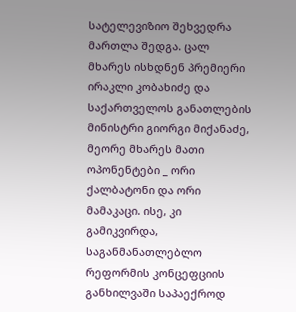სატელევიზიო შეხვედრა მართლა შედგა. ცალ მხარეს ისხდნენ პრემიერი ირაკლი კობახიძე და საქართველოს განათლების მინისტრი გიორგი მიქანაძე, მეორე მხარეს მათი ოპონენტები _ ორი ქალბატონი და ორი მამაკაცი. ისე, კი გამიკვირდა, საგანმანათლებლო რეფორმის კონცეფციის განხილვაში საპაექროდ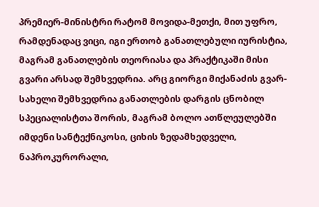პრემიერ-მინისტრი რატომ მოვიდა-მეთქი, მით უფრო, რამდენადაც ვიცი, იგი ერთობ განათლებული იურისტია, მაგრამ განათლების თეორიასა და პრაქტიკაში მისი გვარი არსად შემხვედრია. არც გიორგი მიქანაძის გვარ-სახელი შემხვედრია განათლების დარგის ცნობილ სპეციალისტთა შორის, მაგრამ ბოლო ათწლეულებში იმდენი სანტექნიკოსი, ციხის ზედამხედველი, ნაპროკურორალი,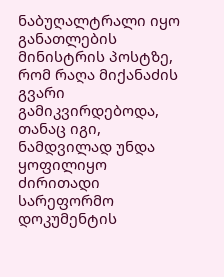ნაბუღალტრალი იყო განათლების მინისტრის პოსტზე, რომ რაღა მიქანაძის გვარი გამიკვირდებოდა, თანაც იგი, ნამდვილად უნდა ყოფილიყო ძირითადი სარეფორმო დოკუმენტის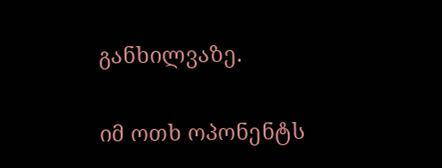განხილვაზე.

იმ ოთხ ოპონენტს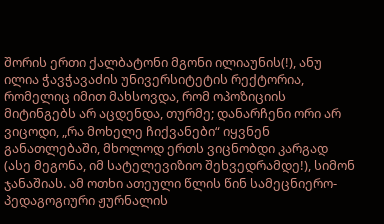შორის ერთი ქალბატონი მგონი ილიაუნის(!), ანუ ილია ჭავჭავაძის უნივერსიტეტის რექტორია, რომელიც იმით მახსოვდა, რომ ოპოზიციის მიტინგებს არ აცდენდა, თურმე; დანარჩენი ორი არ ვიცოდი, „რა მოხელე ჩიქვანები“ იყვნენ განათლებაში, მხოლოდ ერთს ვიცნობდი კარგად (ასე მეგონა, იმ სატელევიზიო შეხვედრამდე!), სიმონ ჯანაშიას. ამ ოთხი ათეული წლის წინ სამეცნიერო-პედაგოგიური ჟურნალის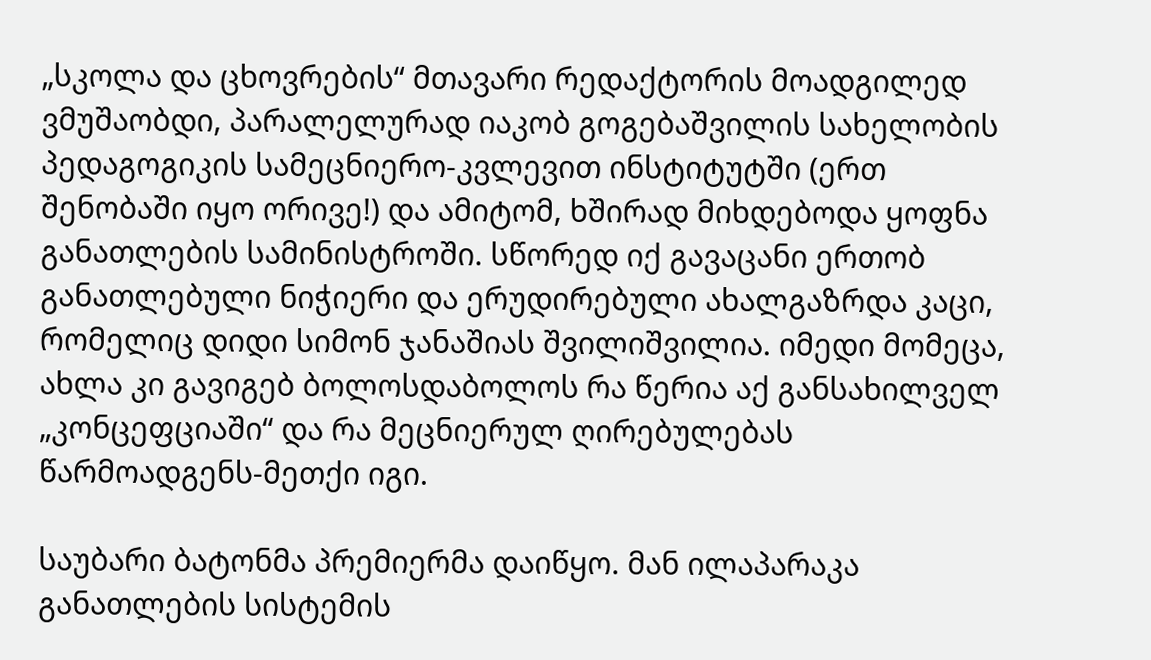„სკოლა და ცხოვრების“ მთავარი რედაქტორის მოადგილედ ვმუშაობდი, პარალელურად იაკობ გოგებაშვილის სახელობის პედაგოგიკის სამეცნიერო-კვლევით ინსტიტუტში (ერთ შენობაში იყო ორივე!) და ამიტომ, ხშირად მიხდებოდა ყოფნა განათლების სამინისტროში. სწორედ იქ გავაცანი ერთობ განათლებული ნიჭიერი და ერუდირებული ახალგაზრდა კაცი, რომელიც დიდი სიმონ ჯანაშიას შვილიშვილია. იმედი მომეცა, ახლა კი გავიგებ ბოლოსდაბოლოს რა წერია აქ განსახილველ „კონცეფციაში“ და რა მეცნიერულ ღირებულებას წარმოადგენს-მეთქი იგი.

საუბარი ბატონმა პრემიერმა დაიწყო. მან ილაპარაკა განათლების სისტემის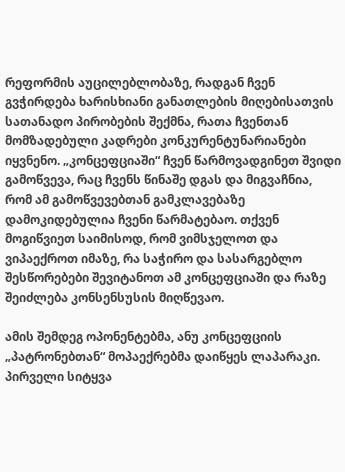რეფორმის აუცილებლობაზე, რადგან ჩვენ გვჭირდება ხარისხიანი განათლების მიღებისათვის სათანადო პირობების შექმნა, რათა ჩვენთან მომზადებული კადრები კონკურენტუნარიანები იყვნენო. „კონცეფციაში“ ჩვენ წარმოვადგინეთ შვიდი გამოწვევა, რაც ჩვენს წინაშე დგას და მიგვაჩნია, რომ ამ გამოწვევებთან გამკლავებაზე დამოკიდებულია ჩვენი წარმატებაო. თქვენ მოგიწვიეთ საიმისოდ, რომ ვიმსჯელოთ და ვიპაექროთ იმაზე, რა საჭირო და სასარგებლო შესწორებები შევიტანოთ ამ კონცეფციაში და რაზე შეიძლება კონსენსუსის მიღწევაო.

ამის შემდეგ ოპონენტებმა, ანუ კონცეფციის „პატრონებთან“ მოპაექრებმა დაიწყეს ლაპარაკი. პირველი სიტყვა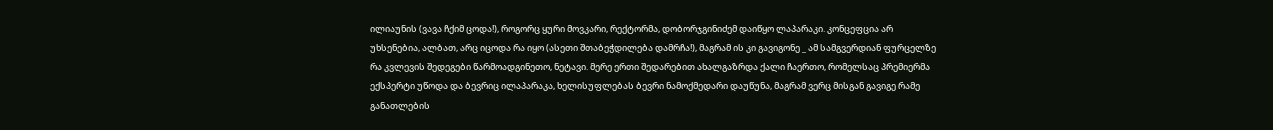ილიაუნის (ვავა ჩქიმ ცოდა!), როგორც ყური მოვკარი, რექტორმა, დობორჯგინიძემ დაიწყო ლაპარაკი. კონცეფცია არ უხსენებია, ალბათ, არც იცოდა რა იყო (ასეთი შთაბეჭდილება დამრჩა!), მაგრამ ის კი გავიგონე _ ამ სამგვერდიან ფურცელზე რა კვლევის შედეგები წარმოადგინეთო, ნეტავი. მერე ერთი შედარებით ახალგაზრდა ქალი ჩაერთო, რომელსაც პრემიერმა ექსპერტი უწოდა და ბევრიც ილაპარაკა, ხელისუფლებას ბევრი ნამოქმედარი დაუწუნა, მაგრამ ვერც მისგან გავიგე რამე განათლების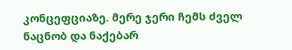კონცეფციაზე. მერე ჯერი ჩემს ძველ ნაცნობ და ნაქებარ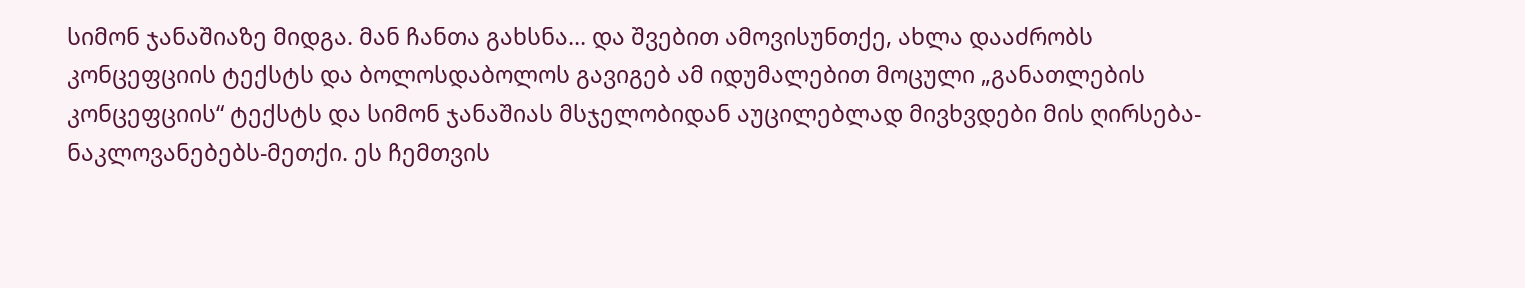სიმონ ჯანაშიაზე მიდგა. მან ჩანთა გახსნა… და შვებით ამოვისუნთქე, ახლა დააძრობს კონცეფციის ტექსტს და ბოლოსდაბოლოს გავიგებ ამ იდუმალებით მოცული „განათლების კონცეფციის“ ტექსტს და სიმონ ჯანაშიას მსჯელობიდან აუცილებლად მივხვდები მის ღირსება-ნაკლოვანებებს-მეთქი. ეს ჩემთვის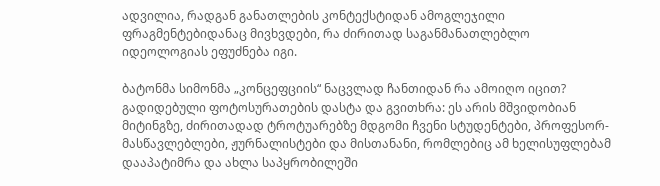ადვილია, რადგან განათლების კონტექსტიდან ამოგლეჯილი ფრაგმენტებიდანაც მივხვდები, რა ძირითად საგანმანათლებლო იდეოლოგიას ეფუძნება იგი.

ბატონმა სიმონმა „კონცეფციის“ ნაცვლად ჩანთიდან რა ამოიღო იცით? გადიდებული ფოტოსურათების დასტა და გვითხრა: ეს არის მშვიდობიან მიტინგზე, ძირითადად ტროტუარებზე მდგომი ჩვენი სტუდენტები, პროფესორ-მასწავლებლები, ჟურნალისტები და მისთანანი, რომლებიც ამ ხელისუფლებამ დააპატიმრა და ახლა საპყრობილეში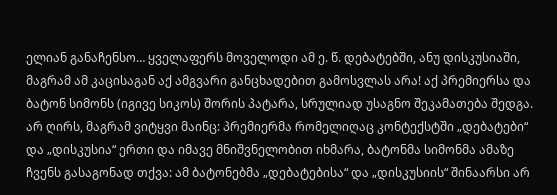ელიან განაჩენსო… ყველაფერს მოველოდი ამ ე. წ. დებატებში, ანუ დისკუსიაში, მაგრამ ამ კაცისაგან აქ ამგვარი განცხადებით გამოსვლას არა! აქ პრემიერსა და ბატონ სიმონს (იგივე სიკოს) შორის პატარა, სრულიად უსაგნო შეკამათება შედგა. არ ღირს, მაგრამ ვიტყვი მაინც: პრემიერმა რომელიღაც კონტექსტში „დებატები“ და „დისკუსია“ ერთი და იმავე მნიშვნელობით იხმარა, ბატონმა სიმონმა ამაზე ჩვენს გასაგონად თქვა: ამ ბატონებმა „დებატებისა“ და „დისკუსიის“ შინაარსი არ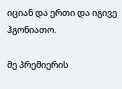იციან და ერთი და იგივე ჰგონიათო.

მე პრემიერის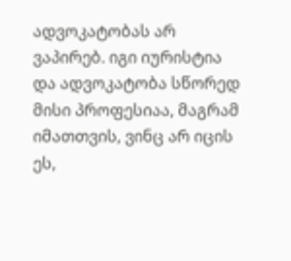ადვოკატობას არ ვაპირებ. იგი იურისტია და ადვოკატობა სწორედ მისი პროფესიაა, მაგრამ იმათთვის, ვინც არ იცის ეს,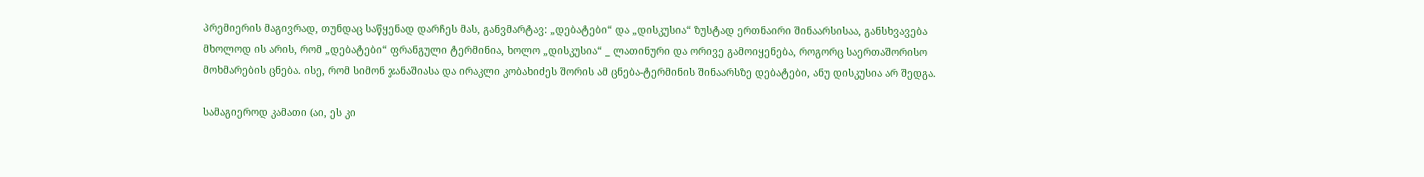პრემიერის მაგივრად, თუნდაც საწყენად დარჩეს მას, განვმარტავ: „დებატები“ და „დისკუსია“ ზუსტად ერთნაირი შინაარსისაა, განსხვავება მხოლოდ ის არის, რომ „დებატები“ ფრანგული ტერმინია, ხოლო „დისკუსია“ _ ლათინური და ორივე გამოიყენება, როგორც საერთაშორისო მოხმარების ცნება. ისე, რომ სიმონ ჯანაშიასა და ირაკლი კობახიძეს შორის ამ ცნება-ტერმინის შინაარსზე დებატები, ანუ დისკუსია არ შედგა.

სამაგიეროდ კამათი (აი, ეს კი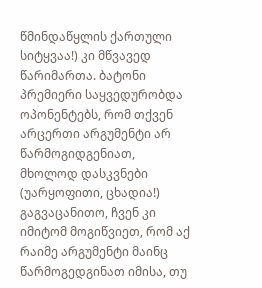წმინდაწყლის ქართული სიტყვაა!) კი მწვავედ წარიმართა. ბატონი პრემიერი საყვედურობდა ოპონენტებს, რომ თქვენ არცერთი არგუმენტი არ წარმოგიდგენიათ, მხოლოდ დასკვნები (უარყოფითი, ცხადია!) გაგვაცანითო, ჩვენ კი იმიტომ მოგიწვიეთ, რომ აქ რაიმე არგუმენტი მაინც წარმოგედგინათ იმისა, თუ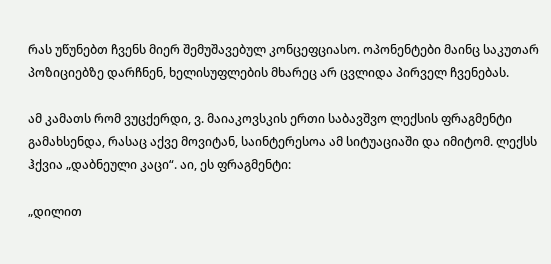რას უწუნებთ ჩვენს მიერ შემუშავებულ კონცეფციასო. ოპონენტები მაინც საკუთარ პოზიციებზე დარჩნენ, ხელისუფლების მხარეც არ ცვლიდა პირველ ჩვენებას.

ამ კამათს რომ ვუცქერდი, ვ. მაიაკოვსკის ერთი საბავშვო ლექსის ფრაგმენტი გამახსენდა, რასაც აქვე მოვიტან, საინტერესოა ამ სიტუაციაში და იმიტომ. ლექსს ჰქვია „დაბნეული კაცი“. აი, ეს ფრაგმენტი:

„დილით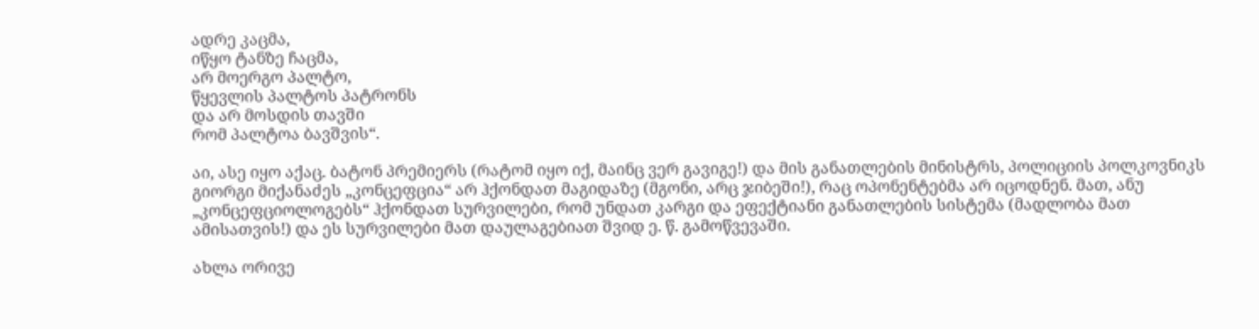ადრე კაცმა,
იწყო ტანზე ჩაცმა,
არ მოერგო პალტო,
წყევლის პალტოს პატრონს
და არ მოსდის თავში
რომ პალტოა ბავშვის“.

აი, ასე იყო აქაც. ბატონ პრემიერს (რატომ იყო იქ, მაინც ვერ გავიგე!) და მის განათლების მინისტრს, პოლიციის პოლკოვნიკს გიორგი მიქანაძეს „კონცეფცია“ არ ჰქონდათ მაგიდაზე (მგონი, არც ჯიბეში!), რაც ოპონენტებმა არ იცოდნენ. მათ, ანუ „კონცეფციოლოგებს“ ჰქონდათ სურვილები, რომ უნდათ კარგი და ეფექტიანი განათლების სისტემა (მადლობა მათ ამისათვის!) და ეს სურვილები მათ დაულაგებიათ შვიდ ე. წ. გამოწვევაში.

ახლა ორივე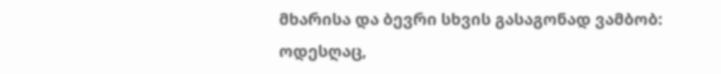მხარისა და ბევრი სხვის გასაგონად ვამბობ: ოდესღაც,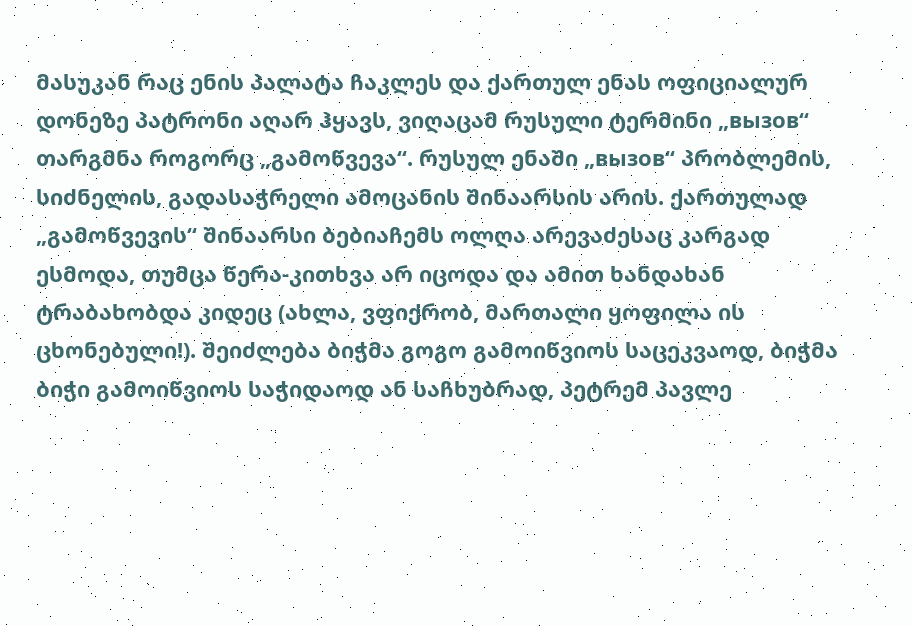მასუკან რაც ენის პალატა ჩაკლეს და ქართულ ენას ოფიციალურ დონეზე პატრონი აღარ ჰყავს, ვიღაცამ რუსული ტერმინი „вызов“ თარგმნა როგორც „გამოწვევა“. რუსულ ენაში „вызов“ პრობლემის, სიძნელის, გადასაჭრელი ამოცანის შინაარსის არის. ქართულად „გამოწვევის“ შინაარსი ბებიაჩემს ოლღა არევაძესაც კარგად ესმოდა, თუმცა წერა-კითხვა არ იცოდა და ამით ხანდახან ტრაბახობდა კიდეც (ახლა, ვფიქრობ, მართალი ყოფილა ის ცხონებული!). შეიძლება ბიჭმა გოგო გამოიწვიოს საცეკვაოდ, ბიჭმა ბიჭი გამოიწვიოს საჭიდაოდ ან საჩხუბრად, პეტრემ პავლე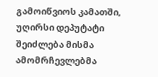გამოიწვიოს კამათში, უღირსი დეპუტატი შეიძლება მისმა ამომრჩევლებმა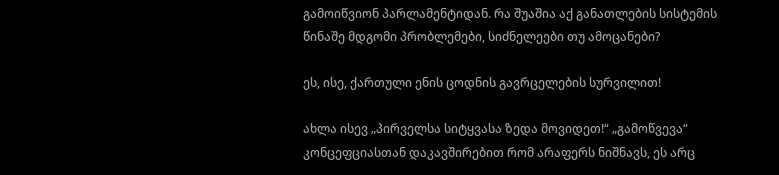გამოიწვიონ პარლამენტიდან. რა შუაშია აქ განათლების სისტემის წინაშე მდგომი პრობლემები, სიძნელეები თუ ამოცანები?

ეს, ისე, ქართული ენის ცოდნის გავრცელების სურვილით!

ახლა ისევ „პირველსა სიტყვასა ზედა მოვიდეთ!“ „გამოწვევა“ კონცეფციასთან დაკავშირებით რომ არაფერს ნიშნავს, ეს არც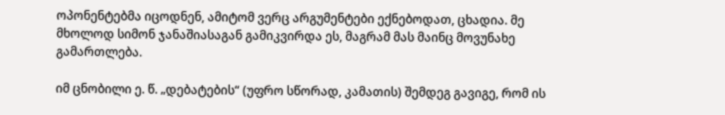ოპონენტებმა იცოდნენ, ამიტომ ვერც არგუმენტები ექნებოდათ, ცხადია. მე მხოლოდ სიმონ ჯანაშიასაგან გამიკვირდა ეს, მაგრამ მას მაინც მოვუნახე გამართლება.

იმ ცნობილი ე. წ. „დებატების“ (უფრო სწორად, კამათის) შემდეგ გავიგე, რომ ის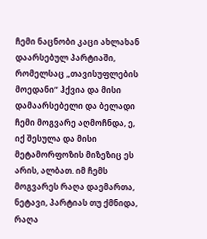ჩემი ნაცნობი კაცი ახლახან დაარსებულ პარტიაში, რომელსაც „თავისუფლების მოედანი“ ჰქვია და მისი დამაარსებელი და ბელადი ჩემი მოგვარე აღმოჩნდა, ე, იქ შესულა და მისი მეტამორფოზის მიზეზიც ეს არის, ალბათ. იმ ჩემს მოგვარეს რაღა დაემართა, ნეტავი, პარტიას თუ ქმნიდა, რაღა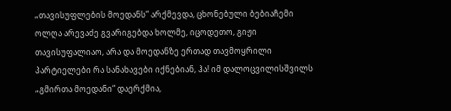„თავისუფლების მოედანს“ არქმევდა, ცხონებული ბებიაჩემი ოლღა არევაძე გვარიგებდა ხოლმე, იცოდეთო, გიჟი თავისუფალიაო, არა და მოედანზე ერთად თავმოყრილი პარტიელები რა სანახავები იქნებიან, ჰა! იმ დალოცვილისშვილს „გმირთა მოედანი“ დაერქმია,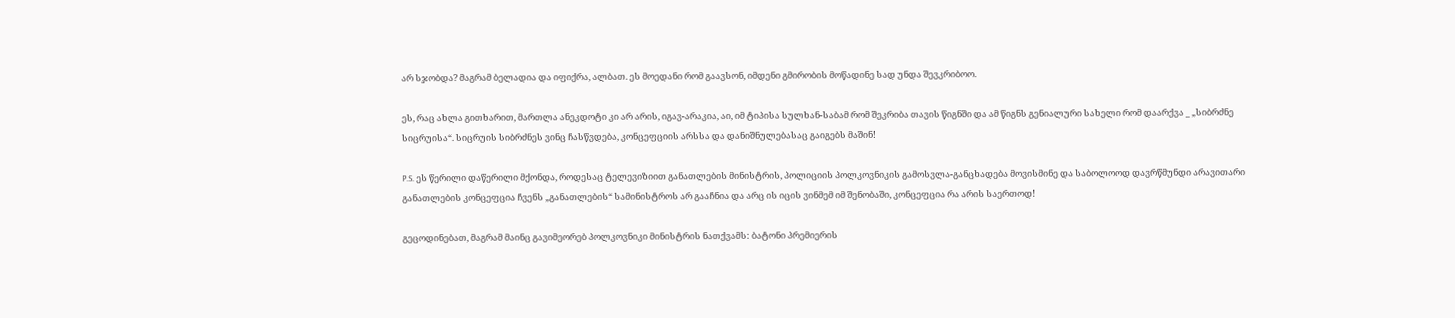არ სჯობდა? მაგრამ ბელადია და იფიქრა, ალბათ. ეს მოედანი რომ გაავსონ, იმდენი გმირობის მოწადინე სად უნდა შევკრიბოო.

ეს, რაც ახლა გითხარით, მართლა ანეკდოტი კი არ არის, იგავ-არაკია, აი, იმ ტიპისა სულხან-საბამ რომ შეკრიბა თავის წიგნში და ამ წიგნს გენიალური სახელი რომ დაარქვა _ „სიბრძნე სიცრუისა“. სიცრუის სიბრძნეს ვინც ჩასწვდება, კონცეფციის არსსა და დანიშნულებასაც გაიგებს მაშინ!

P.S. ეს წერილი დაწერილი მქონდა, როდესაც ტელევიზიით განათლების მინისტრის, პოლიციის პოლკოვნიკის გამოსვლა-განცხადება მოვისმინე და საბოლოოდ დავრწმუნდი არავითარი განათლების კონცეფცია ჩვენს „განათლების“ სამინისტროს არ გააჩნია და არც ის იცის ვინმემ იმ შენობაში, კონცეფცია რა არის საერთოდ!

გეცოდინებათ, მაგრამ მაინც გავიმეორებ პოლკოვნიკი მინისტრის ნათქვამს: ბატონი პრემიერის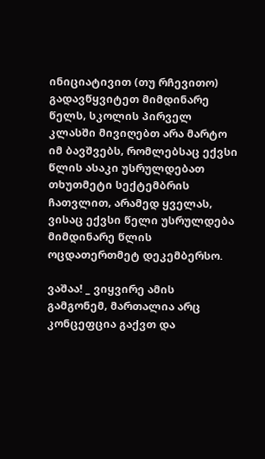ინიციატივით (თუ რჩევითო) გადავწყვიტეთ მიმდინარე წელს, სკოლის პირველ კლასში მივიღებთ არა მარტო იმ ბავშვებს, რომლებსაც ექვსი წლის ასაკი უსრულდებათ თხუთმეტი სექტემბრის ჩათვლით, არამედ ყველას, ვისაც ექვსი წელი უსრულდება მიმდინარე წლის ოცდათერთმეტ დეკემბერსო.

ვაშაა! _ ვიყვირე ამის გამგონემ, მართალია არც კონცეფცია გაქვთ და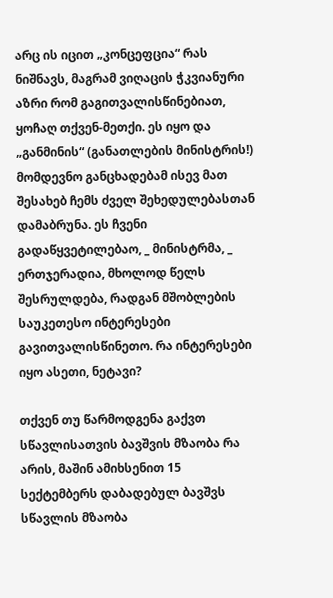არც ის იცით „კონცეფცია“ რას ნიშნავს, მაგრამ ვიღაცის ჭკვიანური აზრი რომ გაგითვალისწინებიათ, ყოჩაღ თქვენ-მეთქი. ეს იყო და „განმინის“ (განათლების მინისტრის!) მომდევნო განცხადებამ ისევ მათ შესახებ ჩემს ძველ შეხედულებასთან დამაბრუნა. ეს ჩვენი გადაწყვეტილებაო, _ მინისტრმა, _ ერთჯერადია, მხოლოდ წელს შესრულდება, რადგან მშობლების საუკეთესო ინტერესები გავითვალისწინეთო. რა ინტერესები იყო ასეთი, ნეტავი?

თქვენ თუ წარმოდგენა გაქვთ სწავლისათვის ბავშვის მზაობა რა არის, მაშინ ამიხსენით 15 სექტემბერს დაბადებულ ბავშვს სწავლის მზაობა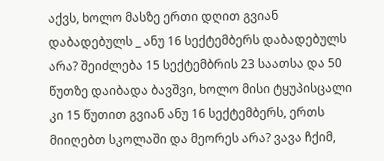აქვს, ხოლო მასზე ერთი დღით გვიან დაბადებულს _ ანუ 16 სექტემბერს დაბადებულს არა? შეიძლება 15 სექტემბრის 23 საათსა და 50 წუთზე დაიბადა ბავშვი, ხოლო მისი ტყუპისცალი კი 15 წუთით გვიან ანუ 16 სექტემბერს, ერთს მიიღებთ სკოლაში და მეორეს არა? ვავა ჩქიმ,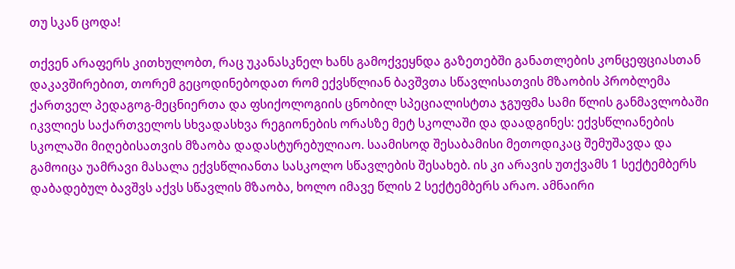თუ სკან ცოდა!

თქვენ არაფერს კითხულობთ, რაც უკანასკნელ ხანს გამოქვეყნდა გაზეთებში განათლების კონცეფციასთან დაკავშირებით, თორემ გეცოდინებოდათ რომ ექვსწლიან ბავშვთა სწავლისათვის მზაობის პრობლემა ქართველ პედაგოგ-მეცნიერთა და ფსიქოლოგიის ცნობილ სპეციალისტთა ჯგუფმა სამი წლის განმავლობაში იკვლიეს საქართველოს სხვადასხვა რეგიონების ორასზე მეტ სკოლაში და დაადგინეს: ექვსწლიანების სკოლაში მიღებისათვის მზაობა დადასტურებულიაო. საამისოდ შესაბამისი მეთოდიკაც შემუშავდა და გამოიცა უამრავი მასალა ექვსწლიანთა სასკოლო სწავლების შესახებ. ის კი არავის უთქვამს 1 სექტემბერს დაბადებულ ბავშვს აქვს სწავლის მზაობა, ხოლო იმავე წლის 2 სექტემბერს არაო. ამნაირი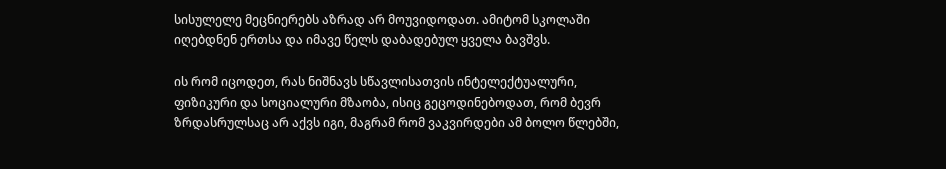სისულელე მეცნიერებს აზრად არ მოუვიდოდათ. ამიტომ სკოლაში იღებდნენ ერთსა და იმავე წელს დაბადებულ ყველა ბავშვს.

ის რომ იცოდეთ, რას ნიშნავს სწავლისათვის ინტელექტუალური, ფიზიკური და სოციალური მზაობა, ისიც გეცოდინებოდათ, რომ ბევრ ზრდასრულსაც არ აქვს იგი, მაგრამ რომ ვაკვირდები ამ ბოლო წლებში,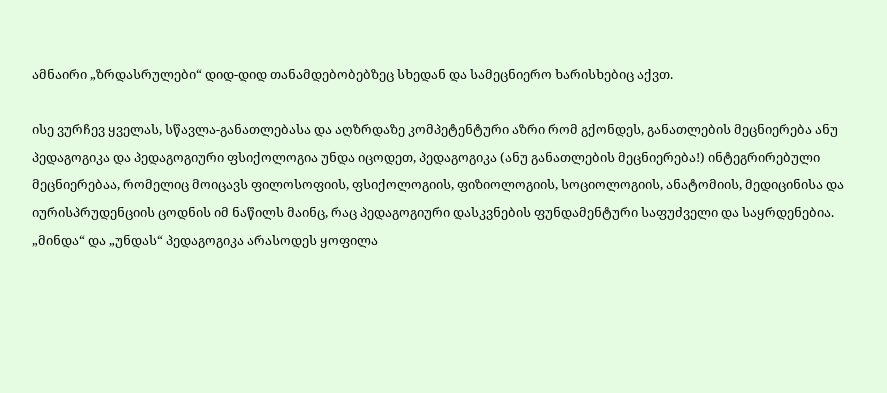ამნაირი „ზრდასრულები“ დიდ-დიდ თანამდებობებზეც სხედან და სამეცნიერო ხარისხებიც აქვთ.

ისე ვურჩევ ყველას, სწავლა-განათლებასა და აღზრდაზე კომპეტენტური აზრი რომ გქონდეს, განათლების მეცნიერება ანუ პედაგოგიკა და პედაგოგიური ფსიქოლოგია უნდა იცოდეთ, პედაგოგიკა (ანუ განათლების მეცნიერება!) ინტეგრირებული მეცნიერებაა, რომელიც მოიცავს ფილოსოფიის, ფსიქოლოგიის, ფიზიოლოგიის, სოციოლოგიის, ანატომიის, მედიცინისა და იურისპრუდენციის ცოდნის იმ ნაწილს მაინც, რაც პედაგოგიური დასკვნების ფუნდამენტური საფუძველი და საყრდენებია. „მინდა“ და „უნდას“ პედაგოგიკა არასოდეს ყოფილა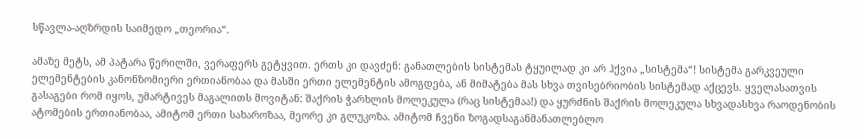სწავლა-აღზრდის საიმედო „თეორია“.

ამაზე მეტს, ამ პატარა წერილში, ვერაფერს გეტყვით. ერთს კი დავძენ: განათლების სისტემას ტყუილად კი არ ჰქვია „სისტემა“! სისტემა გარკვეული ელემენტების კანონზომიერი ერთიანობაა და მასში ერთი ელემენტის ამოგდება, ან მიმატება მას სხვა თვისებრიობის სისტემად აქცევს. ყველასათვის გასაგები რომ იყოს, უმარტივეს მაგალითს მოვიტან: შაქრის ჭარხლის მოლეკულა (რაც სისტემაა!) და ყურძნის შაქრის მოლეკულა სხვადასხვა რაოდენობის ატომების ერთიანობაა, ამიტომ ერთი სახაროზაა, მეორე კი გლუკოზა. ამიტომ ჩვენი ზოგადსაგანმანათლებლო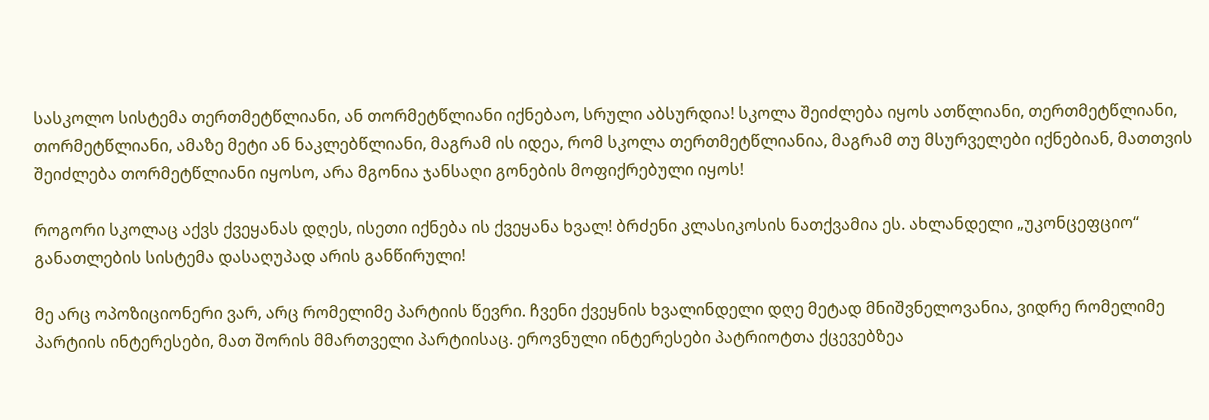სასკოლო სისტემა თერთმეტწლიანი, ან თორმეტწლიანი იქნებაო, სრული აბსურდია! სკოლა შეიძლება იყოს ათწლიანი, თერთმეტწლიანი, თორმეტწლიანი, ამაზე მეტი ან ნაკლებწლიანი, მაგრამ ის იდეა, რომ სკოლა თერთმეტწლიანია, მაგრამ თუ მსურველები იქნებიან, მათთვის შეიძლება თორმეტწლიანი იყოსო, არა მგონია ჯანსაღი გონების მოფიქრებული იყოს!

როგორი სკოლაც აქვს ქვეყანას დღეს, ისეთი იქნება ის ქვეყანა ხვალ! ბრძენი კლასიკოსის ნათქვამია ეს. ახლანდელი „უკონცეფციო“ განათლების სისტემა დასაღუპად არის განწირული!

მე არც ოპოზიციონერი ვარ, არც რომელიმე პარტიის წევრი. ჩვენი ქვეყნის ხვალინდელი დღე მეტად მნიშვნელოვანია, ვიდრე რომელიმე პარტიის ინტერესები, მათ შორის მმართველი პარტიისაც. ეროვნული ინტერესები პატრიოტთა ქცევებზეა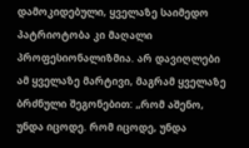დამოკიდებული, ყველაზე საიმედო პატრიოტობა კი მაღალი პროფესიონალიზმია. არ დავიღლები ამ ყველაზე მარტივი, მაგრამ ყველაზე ბრძნული შეგონებით: „რომ აშენო, უნდა იცოდე. რომ იცოდე, უნდა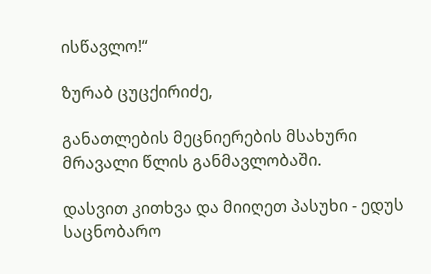ისწავლო!“

ზურაბ ცუცქირიძე,

განათლების მეცნიერების მსახური
მრავალი წლის განმავლობაში.

დასვით კითხვა და მიიღეთ პასუხი - ედუს საცნობარო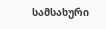სამსახური